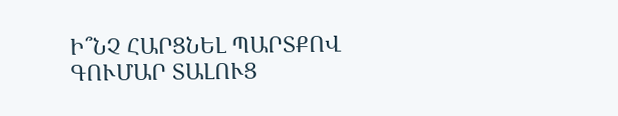Ի՞ՆՉ ՀԱՐՑՆԵԼ ՊԱՐՏՔՈՎ ԳՈՒՄԱՐ ՏԱԼՈՒՑ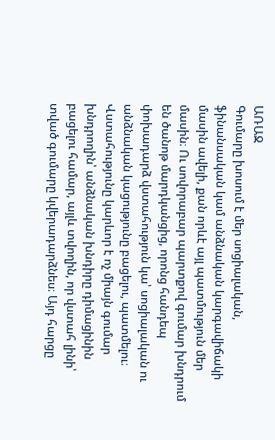ԱՌԱՋ
Գումարը խոսում է մեր սոցիալական, ֆինանսական կամ անձնական կարգավիճակի մասին ավելի, քան որևէ այլ պատմություն մեր մասին։ Ու սովորաբար պարտքով գումար խնդրում են ծանոթ մարդկանցից, որոնց հանդեպ փոխադարձ վստահություն կա՝ սոցիալական ու անձնական կացությունը բացելու, պատմելու։ Վստահությունը կարևոր է ոչ միայն գումար խնդրողին՝ անձնական խնդիրը դիմացինին բացելու համար, այլև տվողին, որ վստահ լինի՝ տված գումարը կվերադարձնես։ Այդ հարցը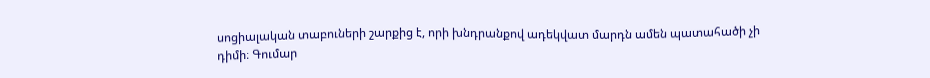սոցիալական տաբուների շարքից է, որի խնդրանքով ադեկվատ մարդն ամեն պատահածի չի դիմի։ Գումար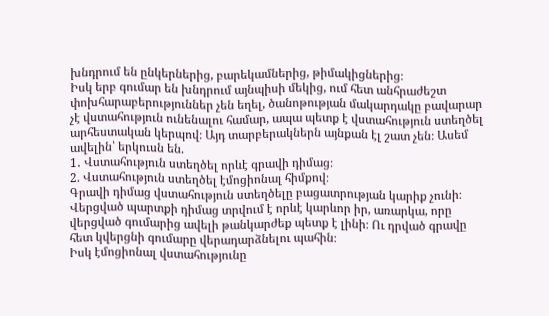խնդրում են ընկերներից, բարեկամներից, թիմակիցներից։
Իսկ երբ գումար են խնդրում այնպիսի մեկից, ում հետ անհրաժեշտ փոխհարաբերություններ չեն եղել, ծանոթության մակարդակը բավարար չէ վստահություն ունենալու համար, ապա պետք է վստահություն ստեղծել արհեստական կերպով։ Այդ տարբերակներն այնքան էլ շատ չեն։ Ասեմ ավելին՝ երկուսն են.
1․ Վստահություն ստեղծել որևէ գրավի դիմաց։
2. Վստահություն ստեղծել էմոցիոնալ հիմքով։
Գրավի դիմաց վստահություն ստեղծելը բացատրության կարիք չունի։ Վերցված պարտքի դիմաց տրվում է որևէ կարևոր իր, առարկա, որը վերցված գումարից ավելի թանկարժեք պետք է լինի։ Ու դրված գրավը հետ կվերցնի գումարը վերադարձնելու պահին։
Իսկ էմոցիոնալ վստահությունը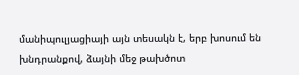մանիպուլյացիայի այն տեսակն է, երբ խոսում են խնդրանքով, ձայնի մեջ թախծոտ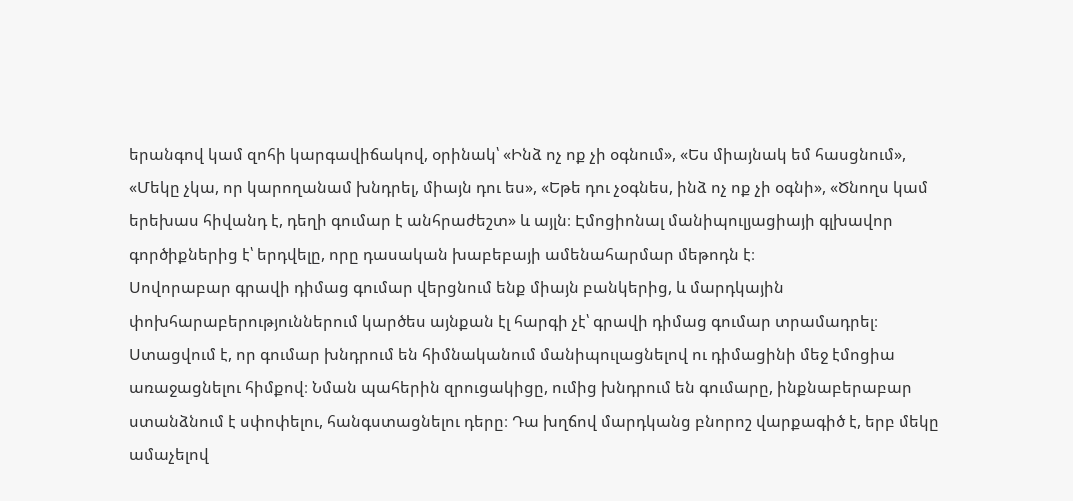երանգով կամ զոհի կարգավիճակով, օրինակ՝ «Ինձ ոչ ոք չի օգնում», «Ես միայնակ եմ հասցնում», «Մեկը չկա, որ կարողանամ խնդրել, միայն դու ես», «Եթե դու չօգնես, ինձ ոչ ոք չի օգնի», «Ծնողս կամ երեխաս հիվանդ է, դեղի գումար է անհրաժեշտ» և այլն։ Էմոցիոնալ մանիպուլյացիայի գլխավոր գործիքներից է՝ երդվելը, որը դասական խաբեբայի ամենահարմար մեթոդն է։
Սովորաբար գրավի դիմաց գումար վերցնում ենք միայն բանկերից, և մարդկային փոխհարաբերություններում կարծես այնքան էլ հարգի չէ՝ գրավի դիմաց գումար տրամադրել։ Ստացվում է, որ գումար խնդրում են հիմնականում մանիպուլացնելով ու դիմացինի մեջ էմոցիա առաջացնելու հիմքով։ Նման պահերին զրուցակիցը, ումից խնդրում են գումարը, ինքնաբերաբար ստանձնում է սփոփելու, հանգստացնելու դերը։ Դա խղճով մարդկանց բնորոշ վարքագիծ է, երբ մեկը ամաչելով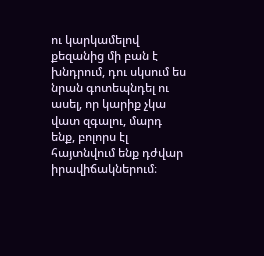ու կարկամելով քեզանից մի բան է խնդրում, դու սկսում ես նրան գոտեպնդել ու ասել, որ կարիք չկա վատ զգալու, մարդ ենք, բոլորս էլ հայտնվում ենք դժվար իրավիճակներում։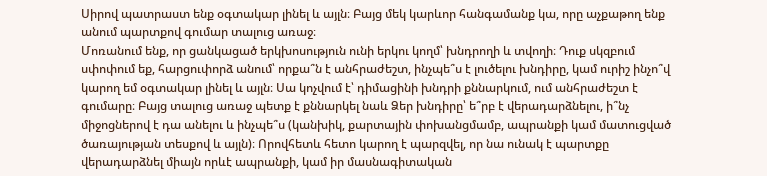Սիրով պատրաստ ենք օգտակար լինել և այլն։ Բայց մեկ կարևոր հանգամանք կա, որը աչքաթող ենք անում պարտքով գումար տալուց առաջ։
Մոռանում ենք, որ ցանկացած երկխոսություն ունի երկու կողմ՝ խնդրողի և տվողի։ Դուք սկզբում սփոփում եք, հարցուփորձ անում՝ որքա՞ն է անհրաժեշտ, ինչպե՞ս է լուծելու խնդիրը, կամ ուրիշ ինչո՞վ կարող եմ օգտակար լինել և այլն։ Սա կոչվում է՝ դիմացինի խնդրի քննարկում, ում անհրաժեշտ է գումարը։ Բայց տալուց առաջ պետք է քննարկել նաև Ձեր խնդիրը՝ ե՞րբ է վերադարձնելու, ի՞նչ միջոցներով է դա անելու և ինչպե՞ս (կանխիկ, քարտային փոխանցմամբ, ապրանքի կամ մատուցված ծառայության տեսքով և այլն)։ Որովհետև հետո կարող է պարզվել, որ նա ունակ է պարտքը վերադարձնել միայն որևէ ապրանքի, կամ իր մասնագիտական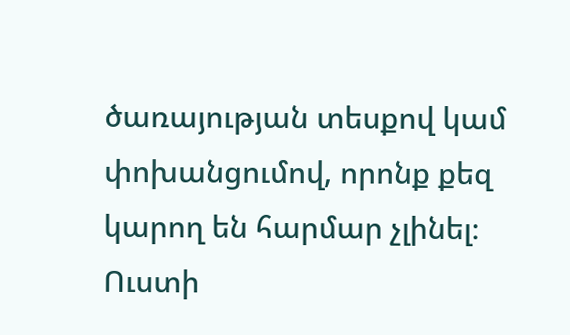ծառայության տեսքով կամ փոխանցումով, որոնք քեզ կարող են հարմար չլինել։
Ուստի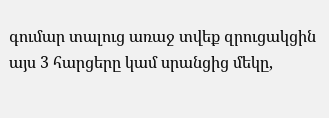գումար տալուց առաջ տվեք զրուցակցին այս 3 հարցերը կամ սրանցից մեկը,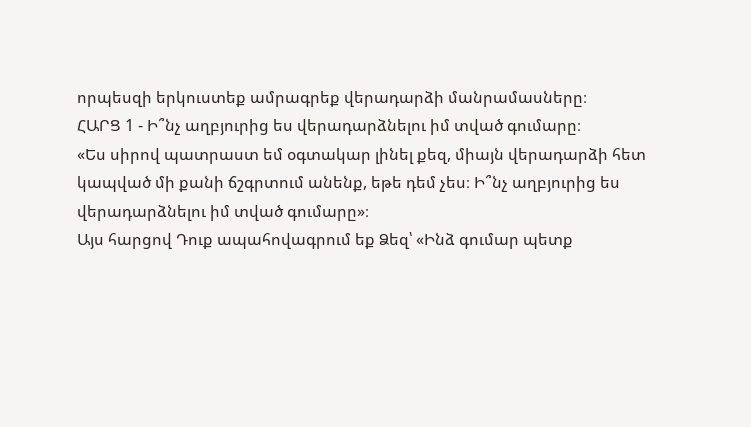որպեսզի երկուստեք ամրագրեք վերադարձի մանրամասները։
ՀԱՐՑ 1 - Ի՞նչ աղբյուրից ես վերադարձնելու իմ տված գումարը։
«Ես սիրով պատրաստ եմ օգտակար լինել քեզ, միայն վերադարձի հետ կապված մի քանի ճշգրտում անենք, եթե դեմ չես։ Ի՞նչ աղբյուրից ես վերադարձնելու իմ տված գումարը»։
Այս հարցով Դուք ապահովագրում եք Ձեզ՝ «Ինձ գումար պետք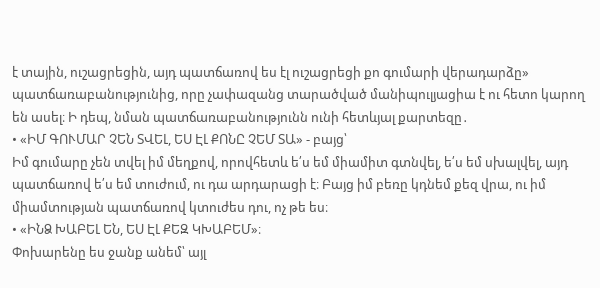է տային, ուշացրեցին, այդ պատճառով ես էլ ուշացրեցի քո գումարի վերադարձը» պատճառաբանությունից, որը չափազանց տարածված մանիպուլյացիա է ու հետո կարող են ասել։ Ի դեպ, նման պատճառաբանությունն ունի հետևյալ քարտեզը․
• «ԻՄ ԳՈՒՄԱՐ ՉԵՆ ՏՎԵԼ, ԵՍ ԷԼ ՔՈՆԸ ՉԵՄ ՏԱ» - բայց՝
Իմ գումարը չեն տվել իմ մեղքով, որովհետև ե՛ս եմ միամիտ գտնվել, ե՛ս եմ սխալվել, այդ պատճառով ե՛ս եմ տուժում, ու դա արդարացի է։ Բայց իմ բեռը կդնեմ քեզ վրա, ու իմ միամտության պատճառով կտուժես դու, ոչ թե ես։
• «ԻՆՁ ԽԱԲԵԼ ԵՆ, ԵՍ ԷԼ ՔԵԶ ԿԽԱԲԵՄ»։
Փոխարենը ես ջանք անեմ՝ այլ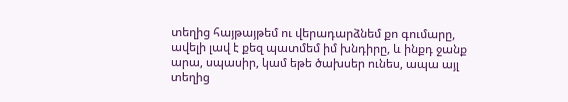տեղից հայթայթեմ ու վերադարձնեմ քո գումարը, ավելի լավ է քեզ պատմեմ իմ խնդիրը, և ինքդ ջանք արա, սպասիր, կամ եթե ծախսեր ունես, ապա այլ տեղից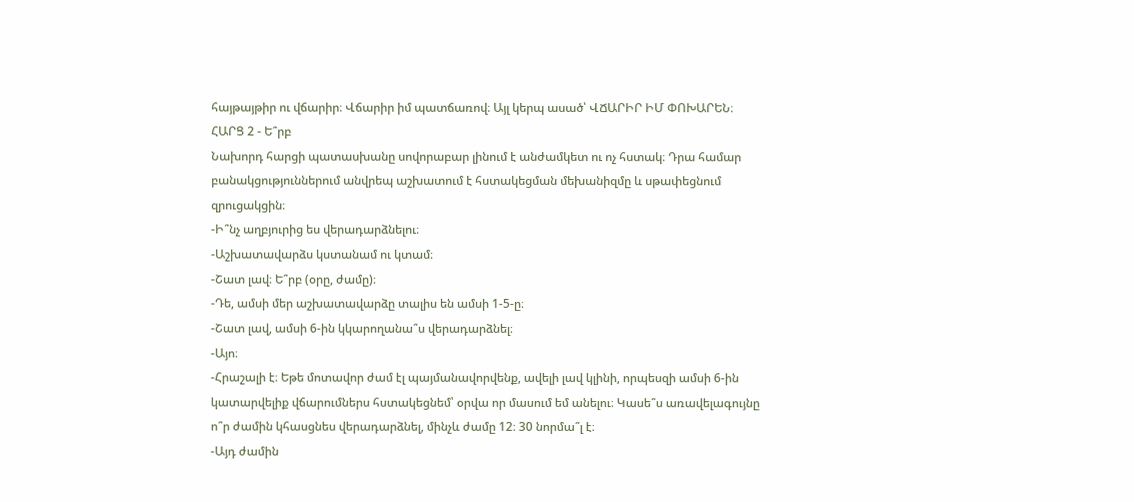հայթայթիր ու վճարիր։ Վճարիր իմ պատճառով։ Այլ կերպ ասած՝ ՎՃԱՐԻՐ ԻՄ ՓՈԽԱՐԵՆ։
ՀԱՐՑ 2 - Ե՞րբ
Նախորդ հարցի պատասխանը սովորաբար լինում է անժամկետ ու ոչ հստակ։ Դրա համար բանակցություններում անվրեպ աշխատում է հստակեցման մեխանիզմը և սթափեցնում զրուցակցին։
-Ի՞նչ աղբյուրից ես վերադարձնելու։
-Աշխատավարձս կստանամ ու կտամ։
-Շատ լավ։ Ե՞րբ (օրը, ժամը)։
-Դե, ամսի մեր աշխատավարձը տալիս են ամսի 1-5-ը։
-Շատ լավ, ամսի 6-ին կկարողանա՞ս վերադարձնել։
-Այո։
-Հրաշալի է։ Եթե մոտավոր ժամ էլ պայմանավորվենք, ավելի լավ կլինի, որպեսզի ամսի 6-ին կատարվելիք վճարումներս հստակեցնեմ՝ օրվա որ մասում եմ անելու։ Կասե՞ս առավելագույնը ո՞ր ժամին կհասցնես վերադարձնել, մինչև ժամը 12։ 30 նորմա՞լ է։
-Այդ ժամին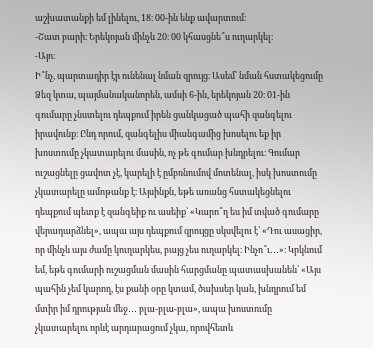աշխատանքի եմ լինելու, 18։ 00-ին ենք ավարտում։
-Շատ բարի։ Երեկոյան մինչև 20։ 00 կհասցնե՞ս ուղարկել։
-Այո։
Ի՞նչ, պարտադիր էր ունենալ նման զրույց։ Ասեմ՝ նման հստակեցումը Ձեզ կտա, պայմանականորեն, ամսի 6-ին, երեկոյան 20։ 01-ին գումարը չնստելու դեպքում իրեն ցանկացած պահի զանգելու իրավունք։ Ընդ որում, զանգելիս միանգամից խոսելու եք իր խոստումը չկատարելու մասին, ոչ թե գումար խնդրելու։ Գումար ուշացնելը ցավոտ չէ, կարելի է ըմբռնումով մոտենալ, իսկ խոստումը չկատարելը ամոթանք է։ Այսինքն, եթե առանց հստակեցնելու դեպքում պետք է զանգեիք ու ասեիք՝ «Կարո՞ղ ես իմ տված գումարը վերադարձնել», ապա այս դեպքում զրույցը սկսվելու է՝ «Դու ասացիր, որ մինչև այս ժամը կուղարկես, բայց չես ուղարկել։ Ինչո՞ւ․․․»։ Կրկնում եմ, եթե գումարի ուշացման մասին հարցմանը պատասխանեն՝ «Այս պահին չեմ կարող, էս քանի օրը կտամ, ծախսեր կան, խնդրում եմ մտիր իմ դրության մեջ․․․ բլա-բլա-բլա», ապա խոստումը չկատարելու որևէ արդարացում չկա, որովհետև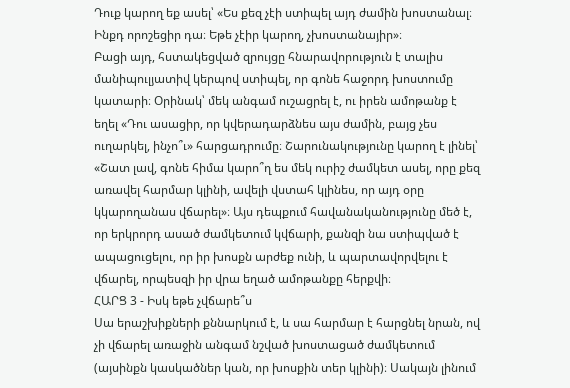Դուք կարող եք ասել՝ «Ես քեզ չէի ստիպել այդ ժամին խոստանալ։ Ինքդ որոշեցիր դա։ Եթե չէիր կարող, չխոստանայիր»։
Բացի այդ, հստակեցված զրույցը հնարավորություն է տալիս մանիպուլյատիվ կերպով ստիպել, որ գոնե հաջորդ խոստումը կատարի։ Օրինակ՝ մեկ անգամ ուշացրել է, ու իրեն ամոթանք է եղել «Դու ասացիր, որ կվերադարձնես այս ժամին, բայց չես ուղարկել, ինչո՞ւ» հարցադրումը։ Շարունակությունը կարող է լինել՝ «Շատ լավ, գոնե հիմա կարո՞ղ ես մեկ ուրիշ ժամկետ ասել, որը քեզ առավել հարմար կլինի, ավելի վստահ կլինես, որ այդ օրը կկարողանաս վճարել»։ Այս դեպքում հավանականությունը մեծ է, որ երկրորդ ասած ժամկետում կվճարի, քանզի նա ստիպված է ապացուցելու, որ իր խոսքն արժեք ունի, և պարտավորվելու է վճարել, որպեսզի իր վրա եղած ամոթանքը հերքվի։
ՀԱՐՑ 3 - Իսկ եթե չվճարե՞ս
Սա երաշխիքների քննարկում է, և սա հարմար է հարցնել նրան, ով չի վճարել առաջին անգամ նշված խոստացած ժամկետում (այսինքն կասկածներ կան, որ խոսքին տեր կլինի)։ Սակայն լինում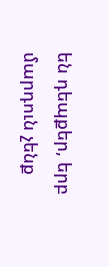են դեպքեր, երբ մարդուն չենք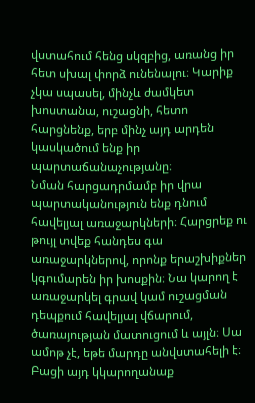վստահում հենց սկզբից, առանց իր հետ սխալ փորձ ունենալու։ Կարիք չկա սպասել, մինչև ժամկետ խոստանա, ուշացնի, հետո հարցնենք, երբ մինչ այդ արդեն կասկածում ենք իր պարտաճանաչությանը։
Նման հարցադրմամբ իր վրա պարտականություն ենք դնում հավելյալ առաջարկների։ Հարցրեք ու թույլ տվեք հանդես գա առաջարկներով, որոնք երաշխիքներ կգումարեն իր խոսքին։ Նա կարող է առաջարկել գրավ կամ ուշացման դեպքում հավելյալ վճարում, ծառայության մատուցում և այլն։ Սա ամոթ չէ, եթե մարդը անվստահելի է։ Բացի այդ կկարողանաք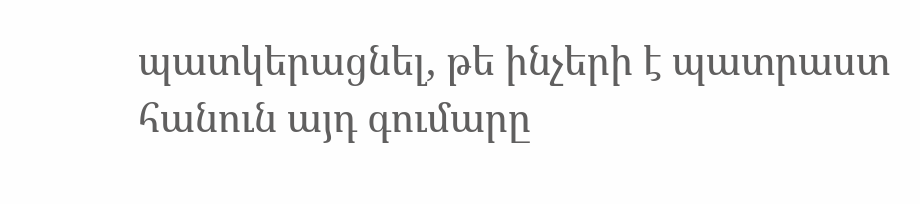պատկերացնել, թե ինչերի է պատրաստ հանուն այդ գումարը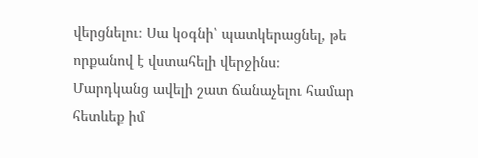վերցնելու։ Սա կօգնի՝ պատկերացնել, թե որքանով է վստահելի վերջինս։
Մարդկանց ավելի շատ ճանաչելու համար հետևեք իմ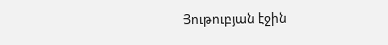Յութուբյան էջին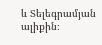և Տելեգրամյան ալիքին։